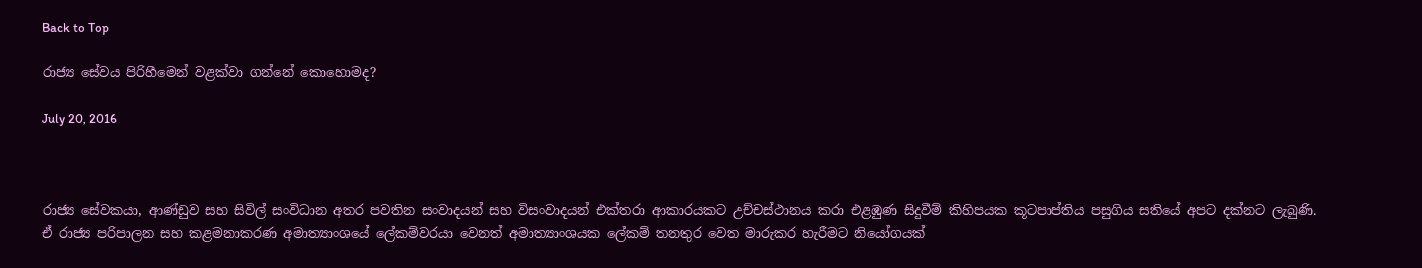Back to Top

රාජ්‍ය සේවය පිරිහීමෙන් වළක්වා ගන්නේ කොහොමද?

July 20, 2016



රාජ්‍ය සේවකයා, ආණ්ඩුව සහ සිවිල් සංවිධාන අතර පවතින සංවාදයන් සහ විසංවාදයන් එක්තරා ආකාරයකට උච්චස්ථානය කරා එළඹුණ සිදුවීම් කිහිපයක කූටපාප්තිය පසුගිය සතියේ අපට දක්නට ලැබුණි. ඒ රාජ්‍ය පරිපාලන සහ කළමනාකරණ අමාත්‍යාංශයේ ලේකම්වරයා වෙනත් අමාත්‍යාංශයක ලේකම් තනතුර වෙත මාරුකර හැරීමට නියෝගයක්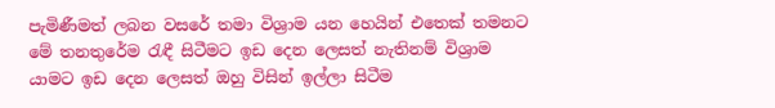පැමිණීමත් ලබන වසරේ තමා විශ්‍රාම යන හෙයින් එතෙක් තමනට මේ තනතුරේම රැඳී සිටීමට ඉඩ දෙන ලෙසත් නැතිනම් විශ්‍රාම යාමට ඉඩ දෙන ලෙසත් ඔහු විසින් ඉල්ලා සිටීම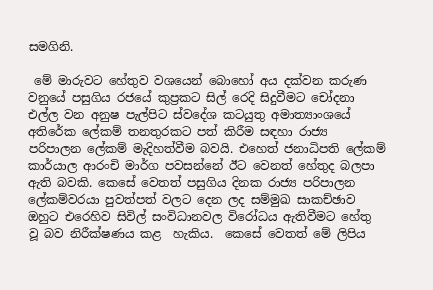සමගිනි.

 මේ මාරුවට හේතුව වශයෙන් බොහෝ අය දක්වන කරුණ වනුයේ පසුගිය රජයේ කුප්‍රකට සිල් රෙදි සිදුවීමට චෝදනා එල්ල වන අනුෂ පැල්පිට ස්වදේශ කටයුතු අමාත්‍යාංශයේ අතිරේක ලේකම් තනතුරකට පත් කිරීම සඳහා රාජ්‍ය පරිපාලන ලේකම් මැදිහත්වීම බවයි. එහෙත් ජනාධිපති ලේකම් කාර්යාල ආරංචි මාර්ග පවසන්නේ ඊට වෙනත් හේතුද බලපා ඇති බවකි. කෙසේ වෙතත් පසුගිය දිනක රාජ්‍ය පරිපාලන ලේකම්වරයා පුවත්පත් වලට දෙන ලද සම්මුඛ සාකච්ඡාව ඔහුට එරෙහිව සිවිල් සංවිධානවල විරෝධය ඇතිවීමට හේතු වූ බව නිරීක්ෂණය කළ  හැකිය.  කෙසේ වෙතත් මේ ලිපිය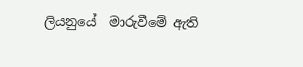ලියනුයේ  මාරුවීමේ ඇති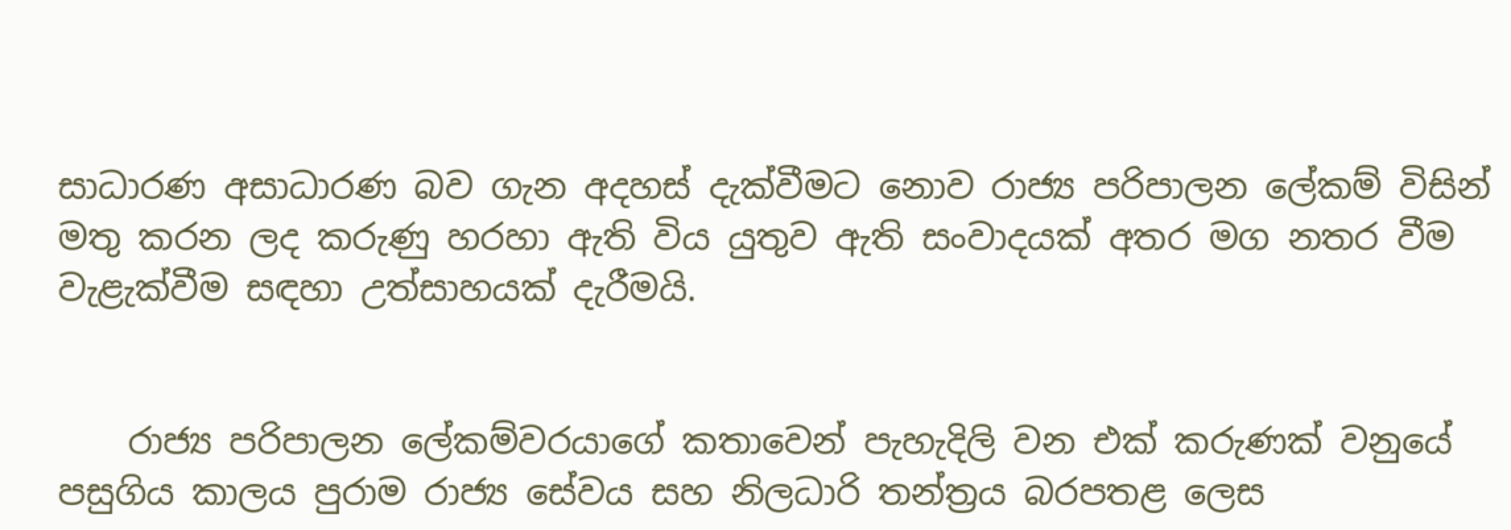සාධාරණ අසාධාරණ බව ගැන අදහස් දැක්වීමට නොව රාජ්‍ය පරිපාලන ලේකම් විසින් මතු කරන ලද කරුණු හරහා ඇති විය යුතුව ඇති සංවාදයක් අතර මග නතර වීම වැළැක්වීම සඳහා උත්සාහයක් දැරීමයි.


    රාජ්‍ය පරිපාලන ලේකම්වරයාගේ කතාවෙන් පැහැදිලි වන එක් කරුණක් වනුයේ පසුගිය කාලය පුරාම රාජ්‍ය සේවය සහ නිලධාරි තන්ත්‍රය බරපතළ ලෙස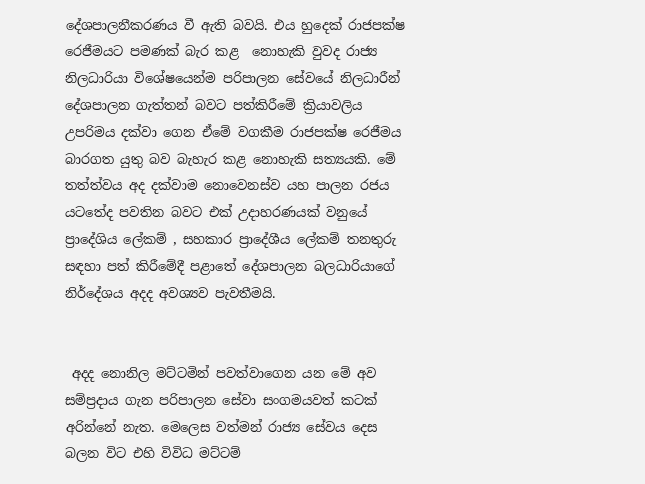දේශපාලනීකරණය වී ඇති බවයි. එය හුදෙක් රාජපක්ෂ රෙජීමයට පමණක් බැර කළ  නොහැකි වුවද රාජ්‍ය නිලධාරියා විශේෂයෙන්ම පරිපාලන සේවයේ නිලධාරීන් දේශපාලන ගැත්තන් බවට පත්කිරීමේ ක්‍රියාවලිය උපරිමය දක්වා ගෙන ඒමේ වගකීම රාජපක්ෂ රෙජීමය බාරගත යුතු බව බැහැර කළ නොහැකි සත්‍යයකි. මේ තත්ත්වය අද දක්වාම නොවෙනස්ව යහ පාලන රජය යටතේද පවතින බවට එක් උදාහරණයක් වනුයේ ප්‍රාදේශිය ලේකම් , සහකාර ප්‍රාදේශීය ලේකම් තනතුරු සඳහා පත් කිරීමේදී පළාතේ දේශපාලන බලධාරියාගේ නිර්දේශය අදද අවශ්‍යව පැවතීමයි.


 අදද නොනිල මට්ටමින් පවත්වාගෙන යන මේ අව සම්ප්‍රදාය ගැන පරිපාලන සේවා සංගමයවත් කටක් අරින්නේ නැත. මෙලෙස වත්මන් රාජ්‍ය සේවය දෙස බලන විට එහි විවිධ මට්ටම්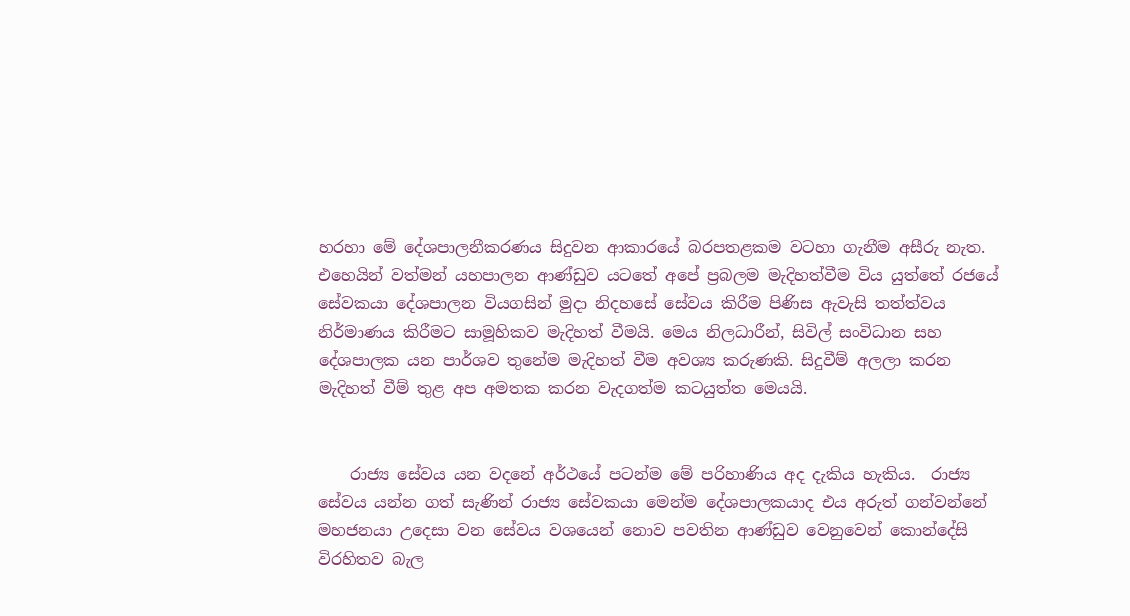හරහා මේ දේශපාලනීකරණය සිදුවන ආකාරයේ බරපතළකම වටහා ගැනීම අසීරු නැත. එහෙයින් වත්මන් යහපාලන ආණ්ඩුව යටතේ අපේ ප්‍රබලම මැදිහත්වීම විය යුත්තේ රජයේ සේවකයා දේශපාලන වියගසින් මුදා නිදහසේ සේවය කිරීම පිණිස ඇවැසි තත්ත්වය නිර්මාණය කිරීමට සාමූහිකව මැදිහත් වීමයි. මෙය නිලධාරීන්, සිවිල් සංවිධාන සහ දේශපාලක යන පාර්ශව තුනේම මැදිහත් වීම අවශ්‍ය කරුණකි. සිදුවීම් අලලා කරන මැදිහත් වීම් තුළ අප අමතක කරන වැදගත්ම කටයුත්ත මෙයයි.


    රාජ්‍ය සේවය යන වදනේ අර්ථයේ පටන්ම මේ පරිහාණිය අද දැකිය හැකිය.  රාජ්‍ය සේවය යන්න ගත් සැණින් රාජ්‍ය සේවකයා මෙන්ම දේශපාලකයාද එය අරුත් ගන්වන්නේ මහජනයා උදෙසා වන සේවය වශයෙන් නොව පවතින ආණ්ඩුව වෙනුවෙන් කොන්දේසි විරහිතව බැල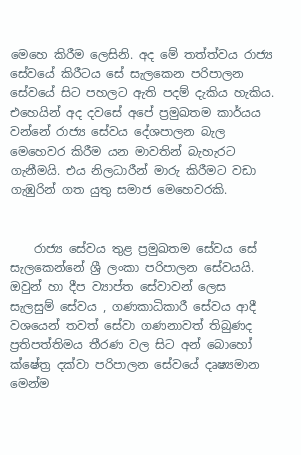මෙහෙ කිරීම ලෙසිනි. අද මේ තත්ත්වය රාජ්‍ය සේවයේ කිරීටය සේ සැලකෙන පරිපාලන සේවයේ සිට පහලට ඇති පදම් දැකිය හැකිය. එහෙයින් අද දවසේ අපේ ප්‍රමුඛතම කාර්යය වන්නේ රාජ්‍ය සේවය දේශපාලන බැල මෙහෙවර කිරීම යන මාවතින් බැහැරට ගැනීමයි. එය නිලධාරීන් මාරු කිරීමට වඩා ගැඹුරින් ගත යුතු සමාජ මෙහෙවරකි.


    රාජ්‍ය සේවය තුළ ප්‍රමුඛතම සේවය සේ සැලකෙන්නේ ශ්‍රී ලංකා පරිපාලන සේවයයි. ඔවුන් හා දීප ව්‍යාප්ත සේවාවන් ලෙස සැලසුම් සේවය , ගණකාධිකාරී සේවය ආදී වශයෙන් තවත් සේවා ගණනාවත් තිබුණද ප්‍රතිපත්තිමය තීරණ වල සිට අන් බොහෝ ක්ෂේත්‍ර දක්වා පරිපාලන සේවයේ දෘෂ්‍යමාන මෙන්ම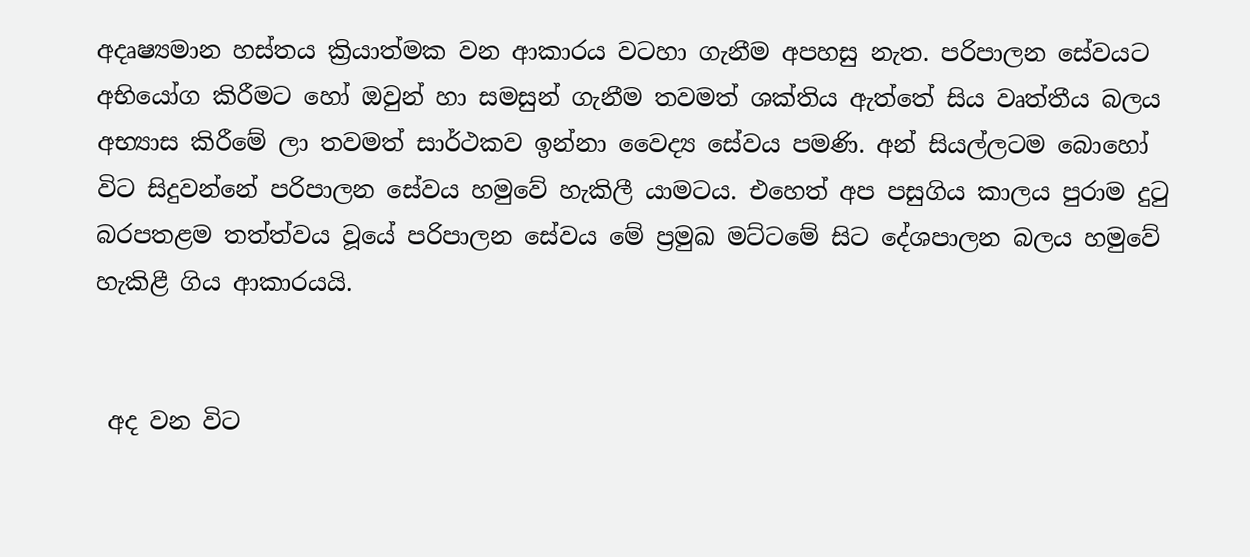අදෘෂ්‍යමාන හස්තය ක්‍රියාත්මක වන ආකාරය වටහා ගැනීම අපහසු නැත. පරිපාලන සේවයට අභියෝග කිරීමට හෝ ඔවුන් හා සමසුන් ගැනීම තවමත් ශක්තිය ඇත්තේ සිය වෘත්තීය බලය අභ්‍යාස කිරීමේ ලා තවමත් සාර්ථකව ඉන්නා වෛද්‍ය සේවය පමණි. අන් සියල්ලටම බොහෝ විට සිදුවන්නේ පරිපාලන සේවය හමුවේ හැකිලී යාමටය. එහෙත් අප පසුගිය කාලය පුරාම දුටු බරපතළම තත්ත්වය වූයේ පරිපාලන සේවය මේ ප්‍රමුඛ මට්ටමේ සිට දේශපාලන බලය හමුවේ හැකිළී ගිය ආකාරයයි.


 අද වන විට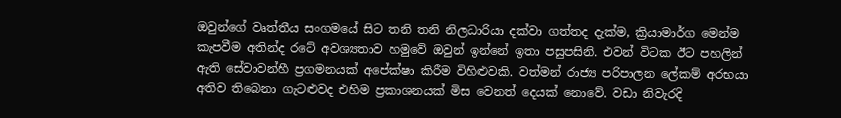ඔවුන්ගේ වෘත්තීය සංගමයේ සිට තනි තනි නිලධාරියා දක්වා ගත්තද දැක්ම, ක්‍රියාමාර්ග මෙන්ම කැපවීම අතින්ද රටේ අවශ්‍යතාව හමුවේ ඔවුන් ඉන්නේ ඉතා පසුපසිනි. එවන් විටක ඊට පහලින් ඇති සේවාවන්හී ප්‍රගමනයක් අපේක්ෂා කිරීම විහිළුවකි. වත්මන් රාජ්‍ය පරිපාලන ලේකම් අරභයා අතිව තිබෙනා ගැටළුවද එහිම ප්‍රකාශනයක් මිස වෙනත් දෙයක් නොවේ. වඩා නිවැරදි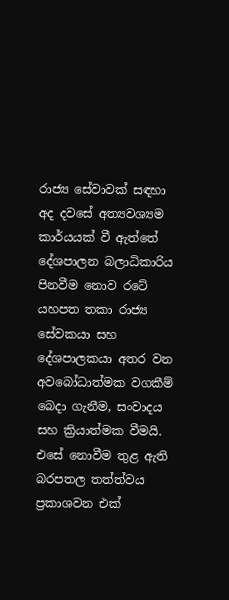රාජ්‍ය සේවාවක් සඳහා අද දවසේ අත්‍යවශ්‍යම කාර්යයක් වී ඇත්තේ දේශපාලන බලාධිකාරිය පිනවීම නොව රටේ යහපත තකා රාජ්‍ය සේවකයා සහ දේශපාලකයා අතර වන අවබෝධාත්මක වගකීම් බෙදා ගැනීම, සංවාදය සහ ක්‍රියාත්මක වීමයි. එසේ නොවීම තුළ ඇති බරපතල තත්ත්වය ප්‍රකාශවන එක්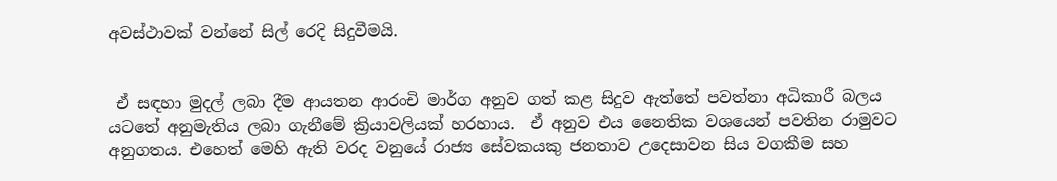අවස්ථාවක් වන්නේ සිල් රෙදි සිදුවීමයි.


 ඒ සඳහා මුදල් ලබා දීම ආයතන ආරංචි මාර්ග අනුව ගත් කළ සිදුව ඇත්තේ පවත්නා අධිකාරී බලය යටතේ අනුමැතිය ලබා ගැනීමේ ක්‍රියාවලියක් හරහාය.  ඒ අනුව එය නෛතික වශයෙන් පවතින රාමුවට අනුගතය. එහෙත් මෙහි ඇති වරද වනුයේ රාජ්‍ය සේවකයකු ජනතාව උදෙසාවන සිය වගකීම සහ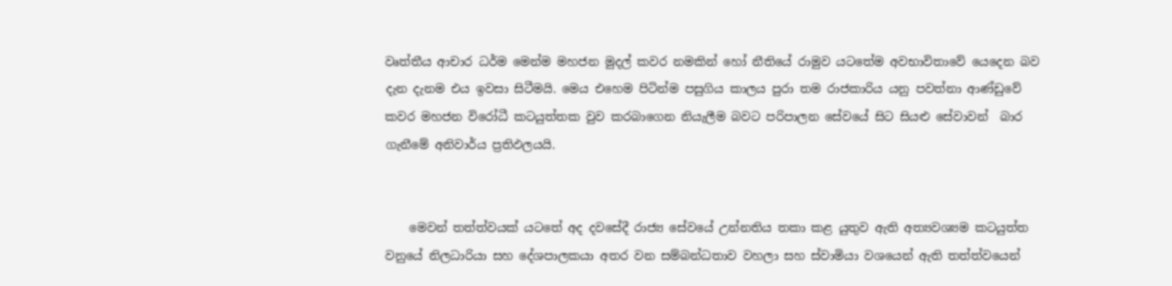වෘත්තීය ආචාර ධර්ම මෙන්ම මහජන මුදල් කවර නමකින් හෝ නීතියේ රාමුව යටතේම අවභාවිතාවේ යෙදෙන බව දැන දැනම එය ඉවසා සිටීමයි. මෙය එහෙම පිටින්ම පසුගිය කාලය පුරා තම රාජකාරිය යනු පවත්නා ආණ්ඩුවේ කවර මහජන විරෝධී කටයුත්තක වුව කරබාගෙන නියැලීම බවට පරිපාලන සේවයේ සිට සියළු සේවාවන්  බාර ගැනීමේ අනිවාර්ය ප්‍රතිඵලයයි.


    මෙවන් තත්ත්වයක් යටතේ අද දවසේදී රාජ්‍ය සේවයේ උන්නතිය තකා කළ යුතුව ඇති අත්‍යවශ්‍යම කටයුත්ත වනුයේ නිලධාරියා සහ දේශපාලකයා අතර වන සම්බන්ධතාව වහලා සහ ස්වාමියා වශයෙන් ඇති තත්ත්වයෙන්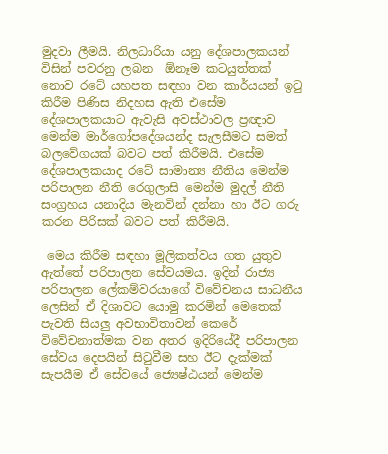මුදවා ලීමයි. නිලධාරියා යනු දේශපාලකයන් විසින් පවරනු ලබන  ඕනෑම කටයුත්තක් නොව රටේ යහපත සඳහා වන කාර්යයන් ඉටු කිරීම පිණිස නිදහස ඇති එසේම දේශපාලකයාට ඇවැසි අවස්ථාවල ප්‍රඥාව මෙන්ම මාර්ගෝපදේශයන්ද සැලසීමට සමත් බලවේගයක් බවට පත් කිරීමයි. එසේම දේශපාලකයාද රටේ සාමාන්‍ය නීතිය මෙන්ම පරිපාලන නීති රෙගුලාසි මෙන්ම මුදල් නීති සංග්‍රහය යනාදිය මැනවින් දන්නා හා ඊට ගරු කරන පිරිසක් බවට පත් කිරීමයි.

 මෙය කිරීම සඳහා මූලිකත්වය ගත යුතුව ඇත්තේ පරිපාලන සේවයමය. ඉදින් රාජ්‍ය පරිපාලන ලේකම්වරයාගේ විවේචනය සාධනීය ලෙසින් ඒ දිශාවට යොමු කරමින් මෙතෙක් පැවති සියලු අවභාවිතාවන් කෙරේ විවේචනාත්මක වන අතර ඉදිරියේදී පරිපාලන සේවය දෙපයින් සිටුවීම සහ ඊට දැක්මක් සැපයීම ඒ සේවයේ ජ්‍යෙෂ්ඨයන් මෙන්ම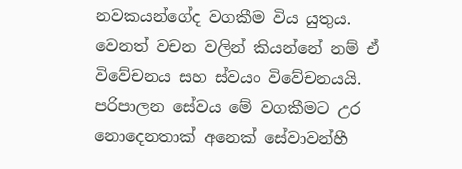නවකයන්ගේද වගකීම විය යුතුය. වෙනත් වචන වලින් කියන්නේ නම් ඒ විවේචනය සහ ස්වයං විවේචනයයි. පරිපාලන සේවය මේ වගකීමට උර නොදෙනතාක් අනෙක් සේවාවන්හී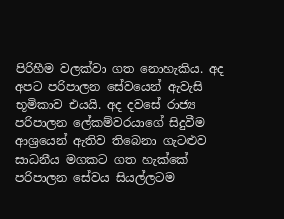පිරිහීම වලක්වා ගත නොහැකිය. අද අපට පරිපාලන සේවයෙන් ඇවැසි භූමිකාව එයයි. අද දවසේ රාජ්‍ය පරිපාලන ලේකම්වරයාගේ සිදුවීම ආශ්‍රයෙන් ඇතිව තිබෙනා ගැටළුව සාධනීය මගකට ගත හැක්කේ පරිපාලන සේවය සියල්ලටම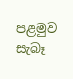පළමුව සැබෑ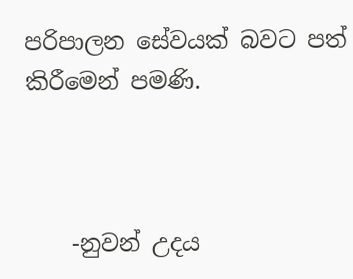පරිපාලන සේවයක් බවට පත් කිරීමෙන් පමණි.



    -නුවන් උදය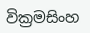වික්‍රමසිංහ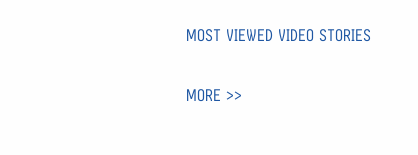MOST VIEWED VIDEO STORIES

MORE >>